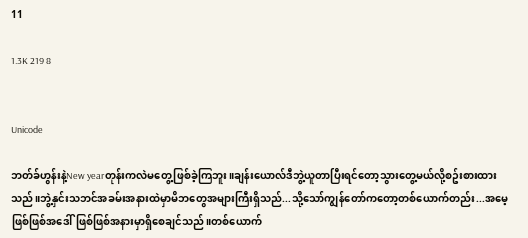11

1.3K 219 8


Unicode

ဘတ်ခ်ဟွန်းနဲ့New yearတုန်းကလဲမတွေ့ဖြစ်ခဲ့ကြဘူး။ချန်းယောလ်ဒီဘွဲ့ယူတာပြီးရင်တော့သွားတွေ့မယ်လို့စဥ်းစားထားသည်။ဘွဲ့နှင်းသဘင်အခမ်းအနားထဲမှာမိဘတွေအများကြီးရှိသည်...သို့သော်ကျွန်တော်ကတော့တစ်ယောက်တည်း...အမေ့ဖြစ်ဖြစ်အဒေါ်ဖြစ်ဖြစ်အနားမှာရှိစေချင်သည်။တစ်ယောက်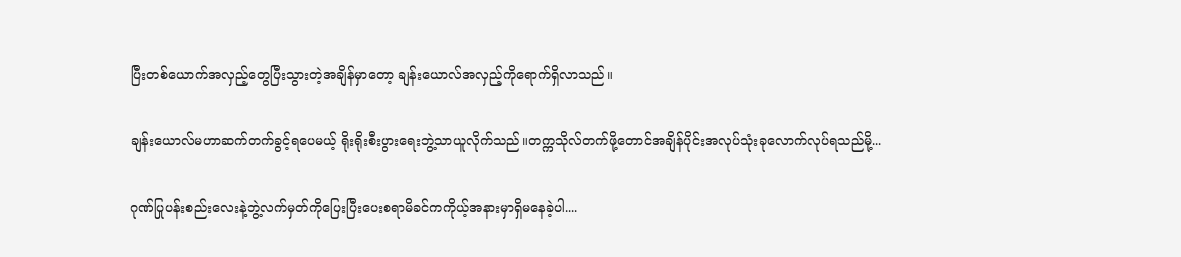ပြီးတစ်ယောက်အလှည့်တွေပြီးသွားတဲ့အချိန်မှာတော့ ချန်းယောလ်အလှည့်ကိုရောက်ရှိလာသည်။

ချန်းယောလ်မဟာဆက်တက်ခွင့်ရပေမယ့် ရိုးရိုးစီးပွားရေးဘွဲ့သာယူလိုက်သည်။တက္ကသိုလ်တက်ဖို့တောင်အချိန်ပိုင်းအလုပ်သုံးခုလောက်လုပ်ရသည်မို့...

ဂုဏ်ပြုပန်းစည်းလေးနဲ့ဘွဲ့လက်မှတ်ကိုပြေးပြီးပေးစရာမိခင်ကကိုယ့်အနားမှာရှိမနေခဲ့ပါ....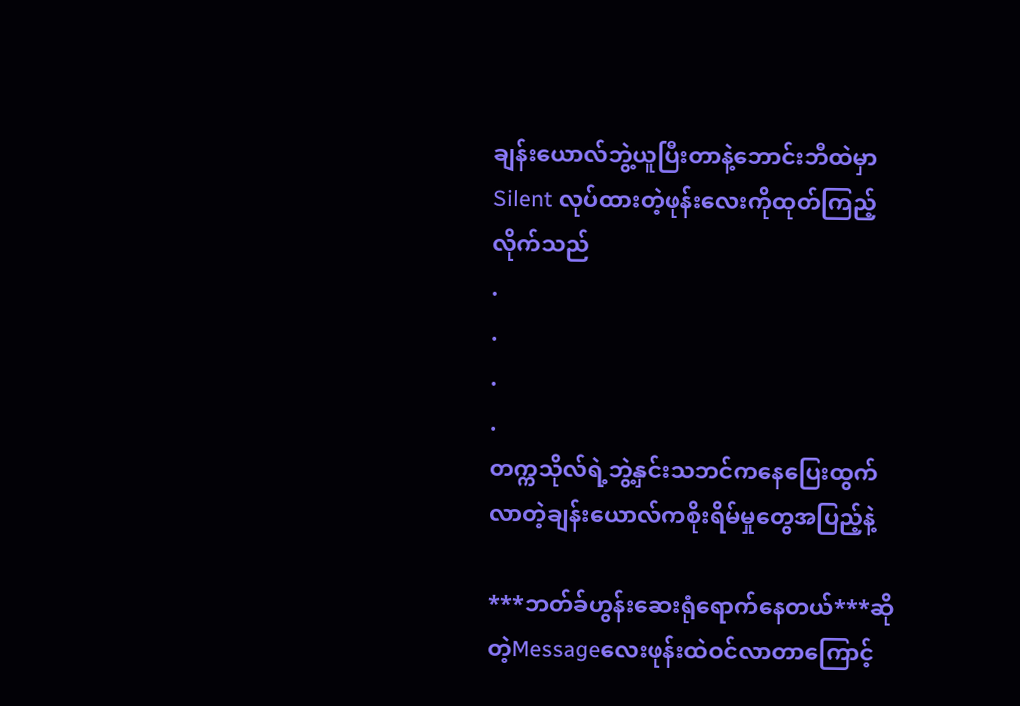ချန်းယောလ်ဘွဲ့ယူပြီးတာနဲ့ဘောင်းဘီထဲမှာ Silent လုပ်ထားတဲ့ဖုန်းလေးကိုထုတ်ကြည့်လိုက်သည်
.
.
.
.
တက္ကသိုလ်ရဲ့ဘွဲ့နှင်းသဘင်ကနေပြေးထွက်လာတဲ့ချန်းယောလ်ကစိုးရိမ်မှုတွေအပြည့်နဲ့

***ဘတ်ခ်ဟွန်းဆေးရုံရောက်နေတယ်***ဆိုတဲ့Messageလေးဖုန်းထဲဝင်လာတာကြောင့်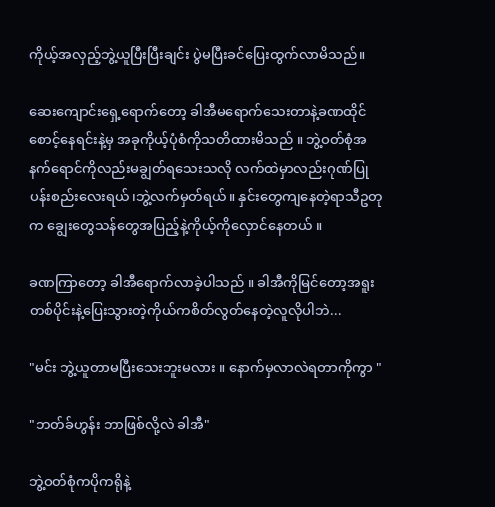ကိုယ့်အလှည့်ဘွဲ့ယူပြီးပြီးချင်း ပွဲမပြီးခင်ပြေးထွက်လာမိသည်။

ဆေးကျောင်းရှေ့ရောက်တော့ ခါအီမရောက်သေးတာနဲ့ခဏထိုင်စောင့်နေရင်းနဲ့မှ အခုကိုယ့်ပုံစံကိုသတိထားမိသည် ။ ဘွဲ့ဝတ်စုံအနက်ရောင်ကိုလည်းမချွတ်ရသေးသလို လက်ထဲမှာလည်းဂုဏ်ပြုပန်းစည်းလေးရယ်၊ဘွဲ့လက်မှတ်ရယ်။ နှင်းတွေကျနေတဲ့ရာသီဥတုက ချွေးတွေသန်တွေအပြည့်နဲ့ကိုယ့်ကိုလှောင်နေတယ် ။

ခဏကြာတော့ ခါအီရောက်လာခဲ့ပါသည် ။ ခါအီကိုမြင်တော့အရူးတစ်ပိုင်းနဲ့ပြေးသွားတဲ့ကိုယ်ကစိတ်လွတ်နေတဲ့လူလိုပါဘဲ...

"မင်း ဘွဲ့ယူတာမပြီးသေးဘူးမလား ။ နောက်မှလာလဲရတာကိုကွာ "

"ဘတ်ခ်ဟွန်း ဘာဖြစ်လို့လဲ ခါအီ"

ဘွဲ့ဝတ်စုံကပိုကရိုနဲ့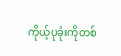ကိုယ့်ပုခုံးကိုတစ်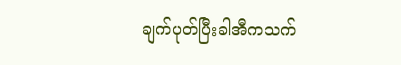ချက်ပုတ်ပြီးခါအီကသက်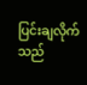ပြင်းချလိုက်သည်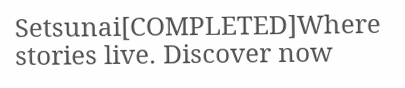Setsunai[COMPLETED]Where stories live. Discover now